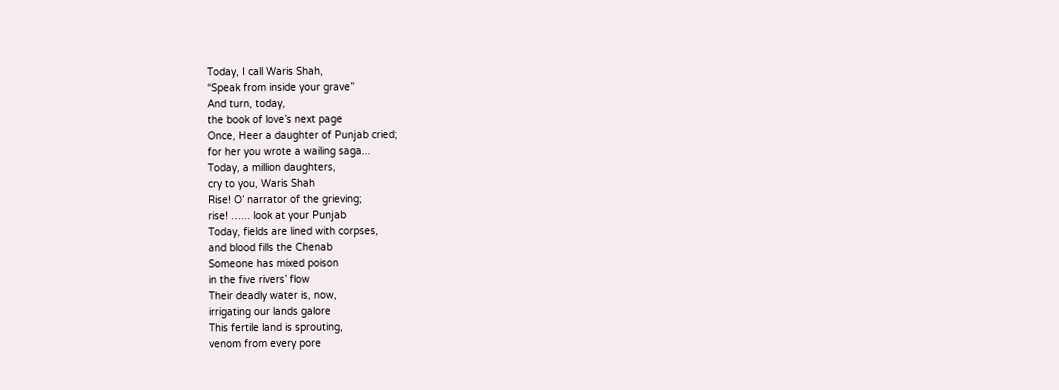Today, I call Waris Shah,
“Speak from inside your grave”
And turn, today,
the book of love’s next page
Once, Heer a daughter of Punjab cried;
for her you wrote a wailing saga...
Today, a million daughters,
cry to you, Waris Shah
Rise! O’ narrator of the grieving;
rise! …... look at your Punjab
Today, fields are lined with corpses,
and blood fills the Chenab
Someone has mixed poison
in the five rivers’ flow
Their deadly water is, now,
irrigating our lands galore
This fertile land is sprouting,
venom from every pore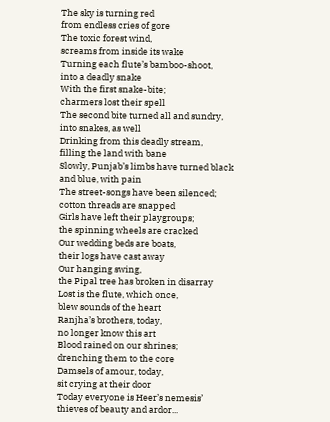The sky is turning red
from endless cries of gore
The toxic forest wind,
screams from inside its wake
Turning each flute’s bamboo-shoot,
into a deadly snake
With the first snake-bite;
charmers lost their spell
The second bite turned all and sundry,
into snakes, as well
Drinking from this deadly stream,
filling the land with bane
Slowly, Punjab’s limbs have turned black
and blue, with pain
The street-songs have been silenced;
cotton threads are snapped
Girls have left their playgroups;
the spinning wheels are cracked
Our wedding beds are boats,
their logs have cast away
Our hanging swing,
the Pipal tree has broken in disarray
Lost is the flute, which once,
blew sounds of the heart
Ranjha’s brothers, today,
no longer know this art
Blood rained on our shrines;
drenching them to the core
Damsels of amour, today,
sit crying at their door
Today everyone is Heer’s nemesis’
thieves of beauty and ardor...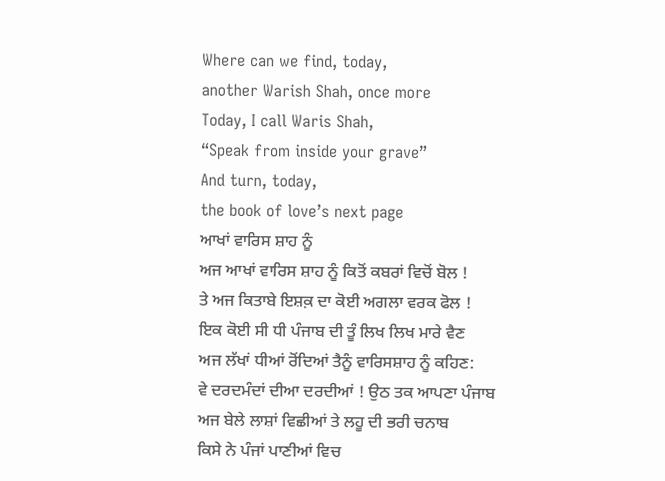Where can we find, today,
another Warish Shah, once more
Today, I call Waris Shah,
“Speak from inside your grave”
And turn, today,
the book of love’s next page
ਆਖਾਂ ਵਾਰਿਸ ਸ਼ਾਹ ਨੂੰ
ਅਜ ਆਖਾਂ ਵਾਰਿਸ ਸ਼ਾਹ ਨੂੰ ਕਿਤੋਂ ਕਬਰਾਂ ਵਿਚੋਂ ਬੋਲ !
ਤੇ ਅਜ ਕਿਤਾਬੇ ਇਸ਼ਕ਼ ਦਾ ਕੋਈ ਅਗਲਾ ਵਰਕ ਫੋਲ !
ਇਕ ਕੋਈ ਸੀ ਧੀ ਪੰਜਾਬ ਦੀ ਤੂੰ ਲਿਖ ਲਿਖ ਮਾਰੇ ਵੈਣ
ਅਜ ਲੱਖਾਂ ਧੀਆਂ ਰੋਂਦਿਆਂ ਤੈਨੂੰ ਵਾਰਿਸਸ਼ਾਹ ਨੂੰ ਕਹਿਣ:
ਵੇ ਦਰਦਮੰਦਾਂ ਦੀਆ ਦਰਦੀਆਂ ! ਉਠ ਤਕ ਆਪਣਾ ਪੰਜਾਬ
ਅਜ ਬੇਲੇ ਲਾਸ਼ਾਂ ਵਿਛੀਆਂ ਤੇ ਲਹੂ ਦੀ ਭਰੀ ਚਨਾਬ
ਕਿਸੇ ਨੇ ਪੰਜਾਂ ਪਾਣੀਆਂ ਵਿਚ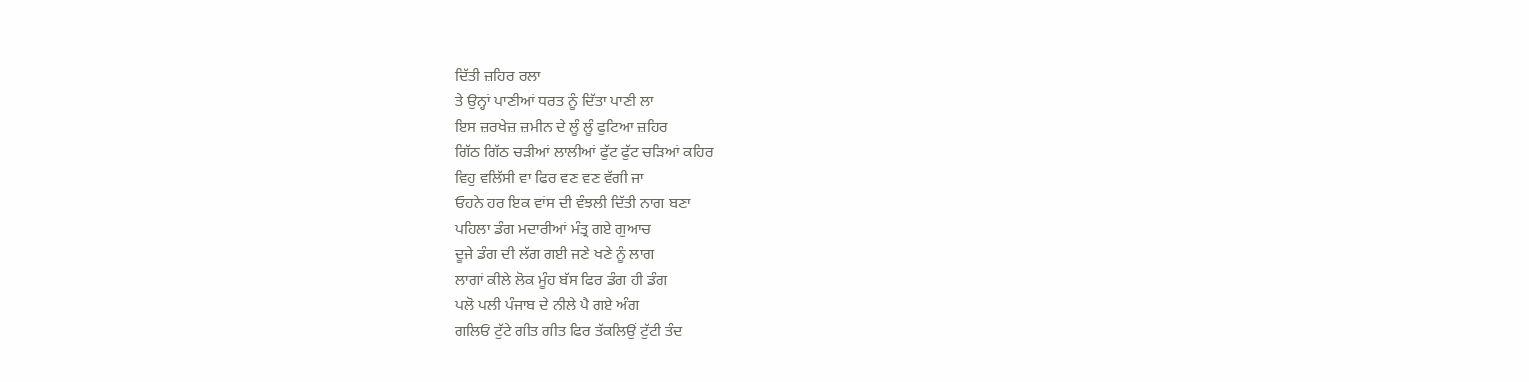ਦਿੱਤੀ ਜ਼ਹਿਰ ਰਲਾ
ਤੇ ਉਨ੍ਹਾਂ ਪਾਣੀਆਂ ਧਰਤ ਨੂੰ ਦਿੱਤਾ ਪਾਣੀ ਲਾ
ਇਸ ਜ਼ਰਖੇਜ਼ ਜ਼ਮੀਨ ਦੇ ਲੂੰ ਲੂੰ ਫੁਟਿਆ ਜ਼ਹਿਰ
ਗਿੱਠ ਗਿੱਠ ਚੜੀਆਂ ਲਾਲੀਆਂ ਫੁੱਟ ਫੁੱਟ ਚੜਿਆਂ ਕਹਿਰ
ਵਿਹੁ ਵਲਿੱਸੀ ਵਾ ਫਿਰ ਵਣ ਵਣ ਵੱਗੀ ਜਾ
ਓਹਨੇ ਹਰ ਇਕ ਵਾਂਸ ਦੀ ਵੰਝਲੀ ਦਿੱਤੀ ਨਾਗ ਬਣਾ
ਪਹਿਲਾ ਡੰਗ ਮਦਾਰੀਆਂ ਮੰਤ੍ਰ ਗਏ ਗੁਆਚ
ਦੂਜੇ ਡੰਗ ਦੀ ਲੱਗ ਗਈ ਜਣੇ ਖਣੇ ਨੂੰ ਲਾਗ
ਲਾਗਾਂ ਕੀਲੇ ਲੋਕ ਮੂੰਹ ਬੱਸ ਫਿਰ ਡੰਗ ਹੀ ਡੰਗ
ਪਲੋ ਪਲੀ ਪੰਜਾਬ ਦੇ ਨੀਲੇ ਪੈ ਗਏ ਅੰਗ
ਗਲਿਓਂ ਟੁੱਟੇ ਗੀਤ ਗੀਤ ਫਿਰ ਤੱਕਲਿਉਂ ਟੁੱਟੀ ਤੰਦ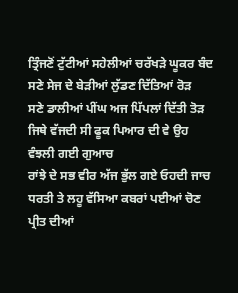ਤ੍ਰਿੰਜਣੋਂ ਟੁੱਟੀਆਂ ਸਹੇਲੀਆਂ ਚਰੱਖੜੇ ਘੂਕਰ ਬੰਦ
ਸਣੇ ਸੇਜ ਦੇ ਬੇੜੀਆਂ ਲੁੱਡਣ ਦਿੱਤਿਆਂ ਰੋੜ
ਸਣੇ ਡਾਲੀਆਂ ਪੀਂਘ ਅਜ ਪਿੱਪਲਾਂ ਦਿੱਤੀ ਤੋੜ
ਜਿਥੇ ਵੱਜਦੀ ਸੀ ਫੂਕ ਪਿਆਰ ਦੀ ਵੇ ਉਹ ਵੰਝਲੀ ਗਈ ਗੁਆਚ
ਰਾਂਝੇ ਦੇ ਸਭ ਵੀਰ ਅੱਜ ਭੁੱਲ ਗਏ ਓਹਦੀ ਜਾਚ
ਧਰਤੀ ਤੇ ਲਹੂ ਵੱਸਿਆ ਕਬਰਾਂ ਪਈਆਂ ਚੋਣ
ਪ੍ਰੀਤ ਦੀਆਂ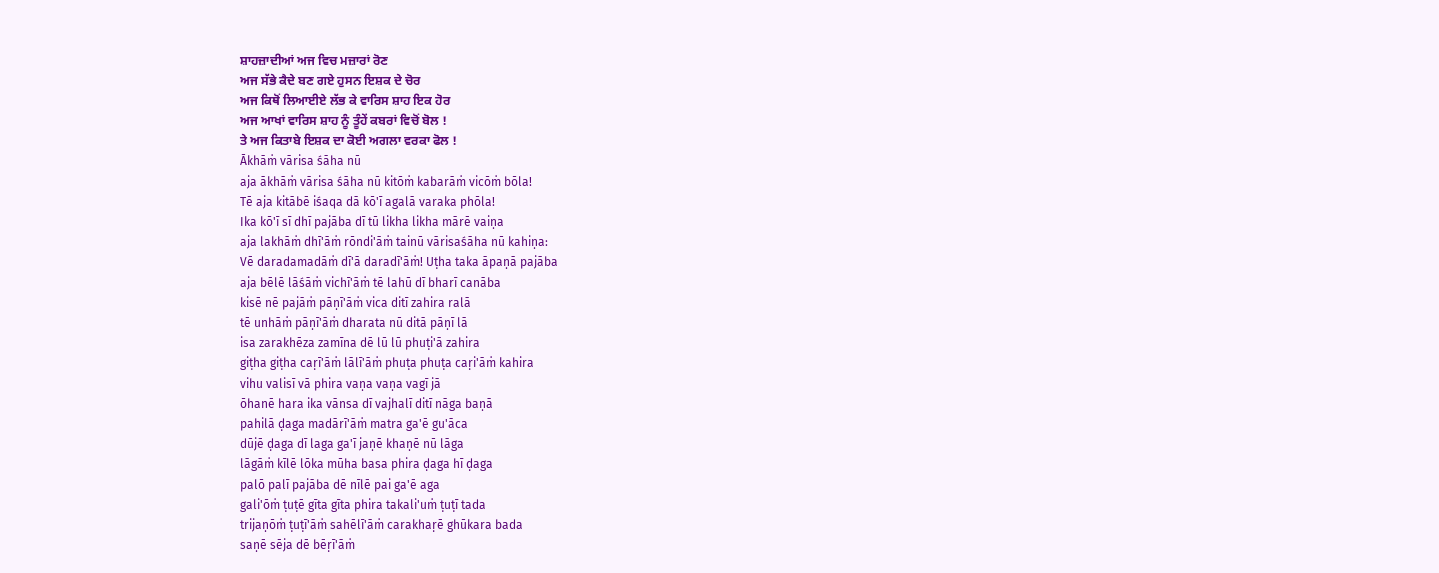ਸ਼ਾਹਜ਼ਾਦੀਆਂ ਅਜ ਵਿਚ ਮਜ਼ਾਰਾਂ ਰੋਣ
ਅਜ ਸੱਭੇ ਕੈਦੇ ਬਣ ਗਏ ਹੁਸਨ ਇਸ਼ਕ ਦੇ ਚੋਰ
ਅਜ ਕਿਥੋਂ ਲਿਆਈਏ ਲੱਭ ਕੇ ਵਾਰਿਸ ਸ਼ਾਹ ਇਕ ਹੋਰ
ਅਜ ਆਖਾਂ ਵਾਰਿਸ ਸ਼ਾਹ ਨੂੰ ਤੂੰਹੇਂ ਕਬਰਾਂ ਵਿਚੋਂ ਬੋਲ !
ਤੇ ਅਜ ਕਿਤਾਬੇ ਇਸ਼ਕ ਦਾ ਕੋਈ ਅਗਲਾ ਵਰਕਾ ਫੋਲ !
Ākhāṁ vārisa śāha nū
aja ākhāṁ vārisa śāha nū kitōṁ kabarāṁ vicōṁ bōla!
Tē aja kitābē iśaqa dā kō'ī agalā varaka phōla!
Ika kō'ī sī dhī pajāba dī tū likha likha mārē vaiṇa
aja lakhāṁ dhī'āṁ rōndi'āṁ tainū vārisaśāha nū kahiṇa:
Vē daradamadāṁ dī'ā daradī'āṁ! Uṭha taka āpaṇā pajāba
aja bēlē lāśāṁ vichī'āṁ tē lahū dī bharī canāba
kisē nē pajāṁ pāṇī'āṁ vica ditī zahira ralā
tē unhāṁ pāṇī'āṁ dharata nū ditā pāṇī lā
isa zarakhēza zamīna dē lū lū phuṭi'ā zahira
giṭha giṭha caṛī'āṁ lālī'āṁ phuṭa phuṭa caṛi'āṁ kahira
vihu valisī vā phira vaṇa vaṇa vagī jā
ōhanē hara ika vānsa dī vajhalī ditī nāga baṇā
pahilā ḍaga madārī'āṁ matra ga'ē gu'āca
dūjē ḍaga dī laga ga'ī jaṇē khaṇē nū lāga
lāgāṁ kīlē lōka mūha basa phira ḍaga hī ḍaga
palō palī pajāba dē nīlē pai ga'ē aga
gali'ōṁ ṭuṭē gīta gīta phira takali'uṁ ṭuṭī tada
trijaṇōṁ ṭuṭī'āṁ sahēlī'āṁ carakhaṛē ghūkara bada
saṇē sēja dē bēṛī'āṁ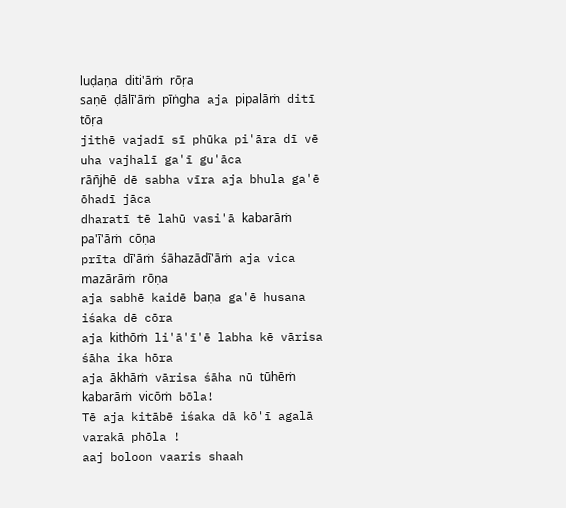luḍaṇa diti'āṁ rōṛa
saṇē ḍālī'āṁ pīṅgha aja pipalāṁ ditī tōṛa
jithē vajadī sī phūka pi'āra dī vē uha vajhalī ga'ī gu'āca
rān̄jhē dē sabha vīra aja bhula ga'ē ōhadī jāca
dharatī tē lahū vasi'ā kabarāṁ pa'ī'āṁ cōṇa
prīta dī'āṁ śāhazādī'āṁ aja vica mazārāṁ rōṇa
aja sabhē kaidē baṇa ga'ē husana iśaka dē cōra
aja kithōṁ li'ā'ī'ē labha kē vārisa śāha ika hōra
aja ākhāṁ vārisa śāha nū tūhēṁ kabarāṁ vicōṁ bōla!
Tē aja kitābē iśaka dā kō'ī agalā varakā phōla !
aaj boloon vaaris shaah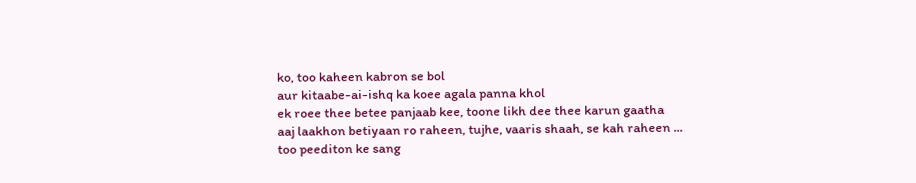ko, too kaheen kabron se bol
aur kitaabe-ai-ishq ka koee agala panna khol
ek roee thee betee panjaab kee, toone likh dee thee karun gaatha
aaj laakhon betiyaan ro raheen, tujhe, vaaris shaah, se kah raheen ...
too peediton ke sang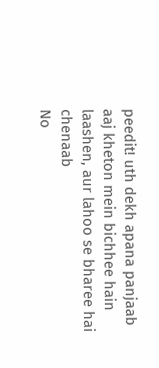peedit! uth dekh apana panjaab
aaj kheton mein bichhee hain laashen, aur lahoo se bharee hai chenaab
No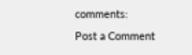comments:
Post a Comment